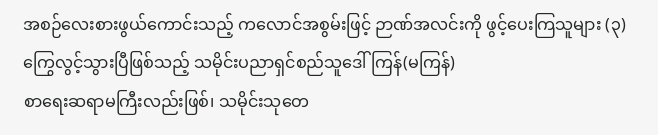အစဉ်လေးစားဖွယ်ကောင်းသည့် ကလောင်အစွမ်းဖြင့် ဉာဏ်အလင်းကို ဖွင့်ပေးကြသူများ (၃)
ကြွေလွင့်သွားပြီဖြစ်သည့် သမိုင်းပညာရှင်စည်သူဒေါ်ကြန်(မကြန်)
စာရေးဆရာမကြီးလည်းဖြစ်၊ သမိုင်းသုတေ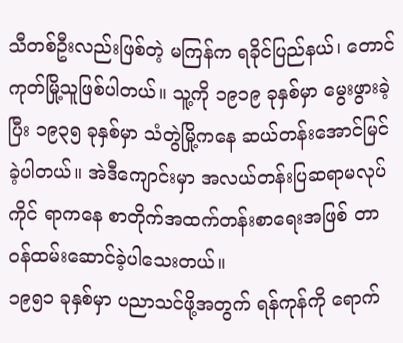သီတစ်ဦးလည်းဖြစ်တဲ့ မကြန်က ရခိုင်ပြည်နယ်၊ တောင်ကုတ်မြို့သူဖြစ်ပါတယ်။ သူ့ကို ၁၉၁၉ ခုနှစ်မှာ မွေးဖွားခဲ့ပြီး ၁၉၃၅ ခုနှစ်မှာ သံတွဲမြို့ကနေ ဆယ်တန်းအောင်မြင်ခဲ့ပါတယ်။ အဲဒီကျောင်းမှာ အလယ်တန်းပြဆရာမလုပ်ကိုင် ရာကနေ စာတိုက်အထက်တန်းစာရေးအဖြစ် တာဝန်ထမ်းဆောင်ခဲ့ပါသေးတယ်။
၁၉၅၁ ခုနှစ်မှာ ပညာသင်ဖို့အတွက် ရန်ကုန်ကို ရောက်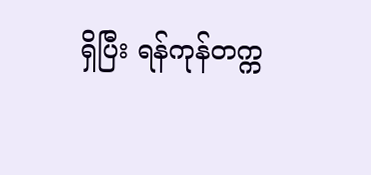ရှိပြီး ရန်ကုန်တက္က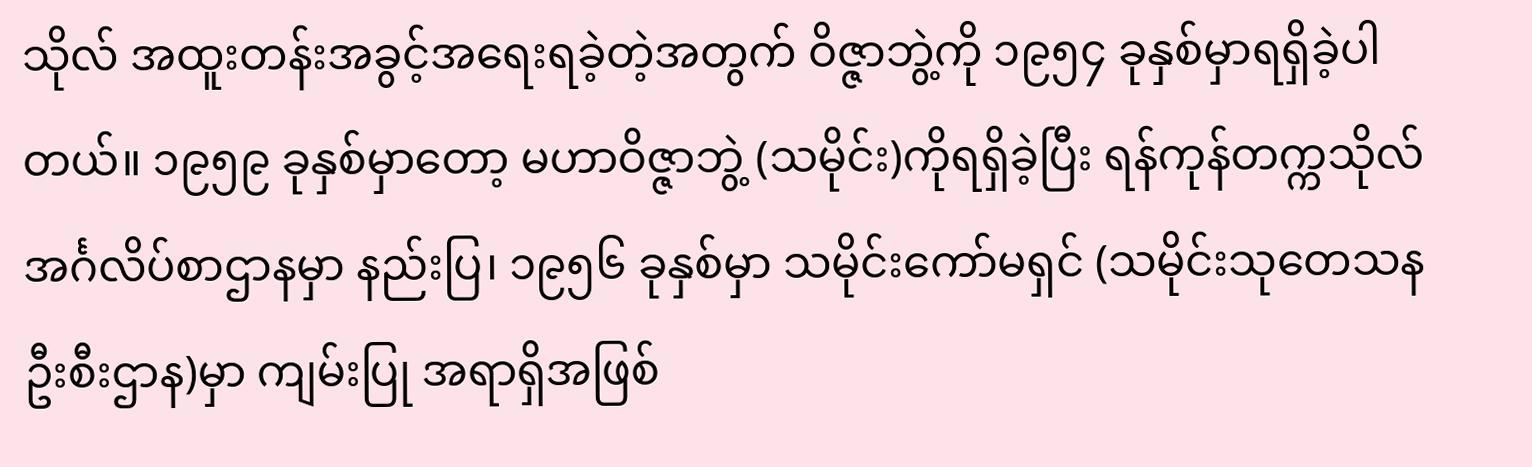သိုလ် အထူးတန်းအခွင့်အရေးရခဲ့တဲ့အတွက် ဝိဇ္ဇာဘွဲ့ကို ၁၉၅၄ ခုနှစ်မှာရရှိခဲ့ပါတယ်။ ၁၉၅၉ ခုနှစ်မှာတော့ မဟာဝိဇ္ဇာဘွဲ့ (သမိုင်း)ကိုရရှိခဲ့ပြီး ရန်ကုန်တက္ကသိုလ်အင်္ဂလိပ်စာဌာနမှာ နည်းပြ၊ ၁၉၅၆ ခုနှစ်မှာ သမိုင်းကော်မရှင် (သမိုင်းသုတေသနဦးစီးဌာန)မှာ ကျမ်းပြု အရာရှိအဖြစ်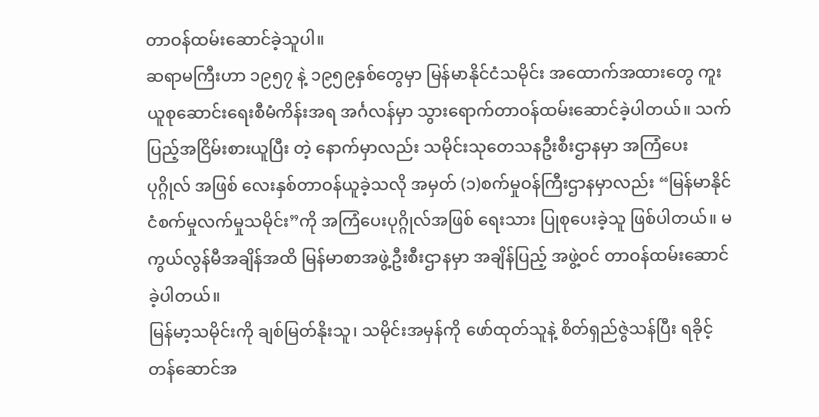တာဝန်ထမ်းဆောင်ခဲ့သူပါ။
ဆရာမကြီးဟာ ၁၉၅၇ နဲ့ ၁၉၅၉နှစ်တွေမှာ မြန်မာနိုင်ငံသမိုင်း အထောက်အထားတွေ ကူးယူစုဆောင်းရေးစီမံကိန်းအရ အင်္ဂလန်မှာ သွားရောက်တာဝန်ထမ်းဆောင်ခဲ့ပါတယ်။ သက်ပြည့်အငြိမ်းစားယူပြီး တဲ့ နောက်မှာလည်း သမိုင်းသုတေသနဦးစီးဌာနမှာ အကြံပေးပုဂ္ဂိုလ် အဖြစ် လေးနှစ်တာဝန်ယူခဲ့သလို အမှတ် (၁)စက်မှုဝန်ကြီးဌာနမှာလည်း “မြန်မာနိုင်ငံစက်မှုလက်မှုသမိုင်း”ကို အကြံပေးပုဂ္ဂိုလ်အဖြစ် ရေးသား ပြုစုပေးခဲ့သူ ဖြစ်ပါတယ်။ မကွယ်လွန်မီအချိန်အထိ မြန်မာစာအဖွဲ့ဦးစီးဌာနမှာ အချိန်ပြည့် အဖွဲ့ဝင် တာဝန်ထမ်းဆောင်ခဲ့ပါတယ်။
မြန်မာ့သမိုင်းကို ချစ်မြတ်နိုးသူ၊ သမိုင်းအမှန်ကို ဖော်ထုတ်သူနဲ့ စိတ်ရှည်ဇွဲသန်ပြီး ရခိုင့်တန်ဆောင်အ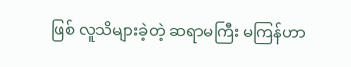ဖြစ် လူသိများခဲ့တဲ့ ဆရာမကြီး မကြန်ဟာ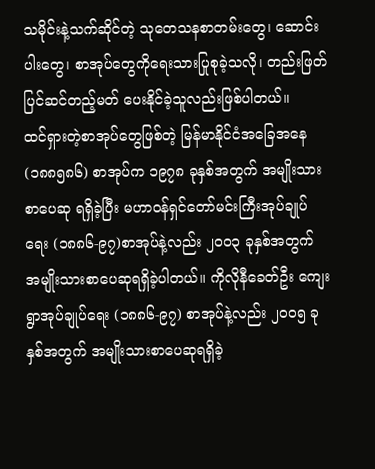သမိုင်းနဲ့သက်ဆိုင်တဲ့ သုတေသနစာတမ်းတွေ၊ ဆောင်းပါးတွေ၊ စာအုပ်တွေကိုရေးသားပြုစုခဲ့သလို၊ တည်းဖြတ် ပြင်ဆင်တည့်မတ် ပေးနိုင်ခဲ့သူလည်းဖြစ်ပါတယ်။
ထင်ရှားတဲ့စာအုပ်တွေဖြစ်တဲ့ မြန်မာနိုင်ငံအခြေအနေ (၁၈၈၅၈၆) စာအုပ်က ၁၉၇၈ ခုနှစ်အတွက် အမျိုးသားစာပေဆု ရရှိခဲ့ပြီး မဟာဝန်ရှင်တော်မင်းကြီးအုပ်ချုပ်ရေး (၁၈၈၆-၉၇)စာအုပ်နဲ့လည်း ၂၀၀၃ ခုနှစ်အတွက် အမျိုးသားစာပေဆုရရှိခဲ့ပါတယ်။ ကိုလိုနီခေတ်ဦး ကျေးရွာအုပ်ချုပ်ရေး (၁၈၈၆-၉၇) စာအုပ်နဲ့လည်း ၂၀၀၅ ခုနှစ်အတွက် အမျိုးသားစာပေဆုရရှိခဲ့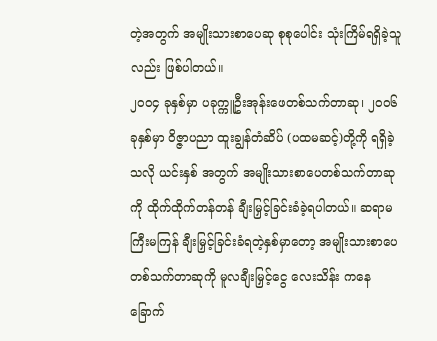တဲ့အတွက် အမျိုးသားစာပေဆု စုစုပေါင်း သုံးကြိမ်ရရှိခဲ့သူလည်း ဖြစ်ပါတယ်။
၂၀၀၄ ခုနှစ်မှာ ပခုက္ကူဦးအုန်းဖေတစ်သက်တာဆု၊ ၂၀၀၆ ခုနှစ်မှာ ဝိဇ္ဇာပညာ ထူးချွန်တံဆိပ် (ပထမဆင့်)တို့ကို ရရှိခဲ့သလို ယင်းနှစ် အတွက် အမျိုးသားစာပေတစ်သက်တာဆုကို ထိုက်ထိုက်တန်တန် ချီးမြှင့်ခြင်းခံခဲ့ရပါတယ်။ ဆရာမကြီးမကြန် ချီးမြှင့်ခြင်းခံရတဲ့နှစ်မှာတော့ အမျိုးသားစာပေတစ်သက်တာဆုကို မူလချီးမြှင့်ငွေ လေးသိန်း ကနေ ခြောက်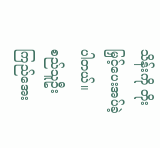သိန်းကို တိုးမြှင့်ပေးအပ်ခဲ့ပါတယ်။
စည်သူဦးကြည်အေး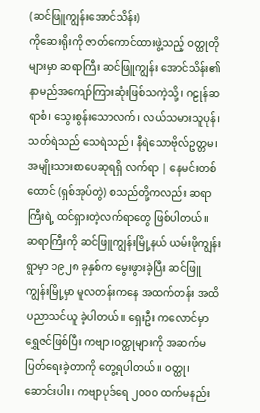(ဆင်ဖြူကျွန်းအောင်သိန်း)
ကိုဆေးရိုးကို ဇာတ်ကောင်ထားဖွဲ့သည့် ဝတ္ထုတိုများမှာ ဆရာကြီး ဆင်ဖြူကျွန်း အောင်သိန်း၏ နာမည်အကျော်ကြားဆုံးဖြစ်သကဲ့သို့၊ ဂဠုန်ဆရာစံ၊ သွေးစွန်းသောလက်၊ လယ်သမားသူပုန်၊ သတ်ရဲသည် သေရဲသည်၊ နီရဲသောဗိုလ်ဥတ္တမ၊ အမျိုးသားစာပေဆုရရှိ လက်ရာ | နေမင်းတစ်ထောင် (ရှစ်အုပ်တွဲ) စသည်တို့ကလည်း ဆရာကြီးရဲ့ ထင်ရှားတဲ့လက်ရာတွေ ဖြစ်ပါတယ်။
ဆရာကြီးကို ဆင်ဖြူကျွန်းမြို့နယ် ယမ်းဖိုကျွန်းရွာမှာ ၁၉၂၈ ခုနှစ်က မွေးဖွားခဲ့ပြီး ဆင်ဖြူကျွန်းမြို့မှာ မူလတန်းကနေ အထက်တန်း အထိ ပညာသင်ယူ ခဲ့ပါတယ်။ ရှေးဦး ကလောင်မှာ ရွှေဇင်ဖြစ်ပြီး ကဗျာ၊ဝတ္ထုများကို အဆက်မပြတ်ရေးခဲ့တာကို တွေ့ရပါတယ်။ ဝတ္ထု၊ ဆောင်းပါး၊ ကဗျာပုဒ်ရေ ၂၀၀၀ ထက်မနည်း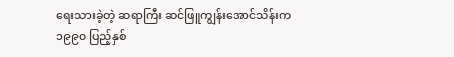ရေးသားခဲ့တဲ့ ဆရာကြီး ဆင်ဖြူကျွန်းအောင်သိန်းက ၁၉၉၀ ပြည့်နှစ်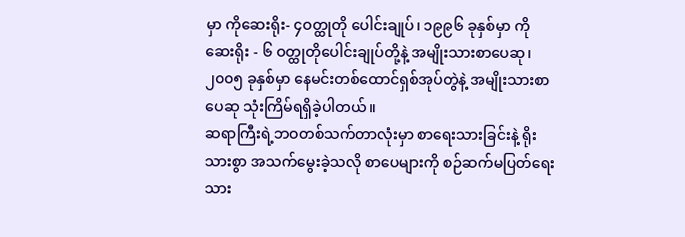မှာ ကိုဆေးရိုး- ၄ဝတ္ထုတို ပေါင်းချုပ်၊ ၁၉၉၆ ခုနှစ်မှာ ကိုဆေးရိုး - ၆ ဝတ္ထုတိုပေါင်းချုပ်တို့နဲ့ အမျိုးသားစာပေဆု၊ ၂၀၀၅ ခုနှစ်မှာ နေမင်းတစ်ထောင်ရှစ်အုပ်တွဲနဲ့ အမျိုးသားစာပေဆု သုံးကြိမ်ရရှိခဲ့ပါတယ်။
ဆရာကြီးရဲ့ဘဝတစ်သက်တာလုံးမှာ စာရေးသားခြင်းနဲ့ ရိုးသားစွာ အသက်မွေးခဲ့သလို စာပေများကို စဉ်ဆက်မပြတ်ရေးသား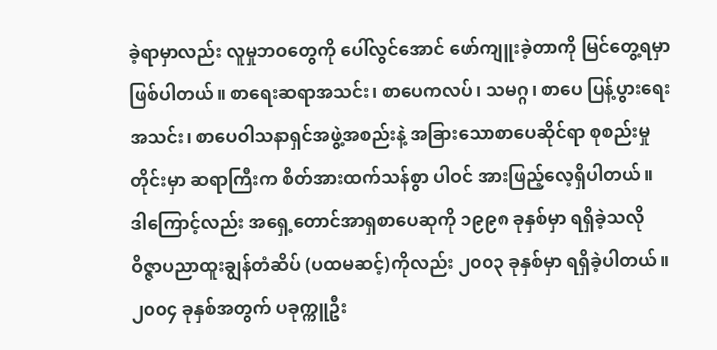ခဲ့ရာမှာလည်း လူမှုဘဝတွေကို ပေါ်လွင်အောင် ဖော်ကျူးခဲ့တာကို မြင်တွေ့ရမှာဖြစ်ပါတယ်။ စာရေးဆရာအသင်း၊ စာပေကလပ်၊ သမဂ္ဂ၊ စာပေ ပြန့်ပွားရေးအသင်း၊ စာပေဝါသနာရှင်အဖွဲ့အစည်းနဲ့ အခြားသောစာပေဆိုင်ရာ စုစည်းမှုတိုင်းမှာ ဆရာကြီးက စိတ်အားထက်သန်စွာ ပါဝင် အားဖြည့်လေ့ရှိပါတယ်။
ဒါကြောင့်လည်း အရှေ့တောင်အာရှစာပေဆုကို ၁၉၉၈ ခုနှစ်မှာ ရရှိခဲ့သလို ဝိဇ္ဇာပညာထူးချွန်တံဆိပ် (ပထမဆင့်)ကိုလည်း ၂၀၀၃ ခုနှစ်မှာ ရရှိခဲ့ပါတယ်။ ၂၀၀၄ ခုနှစ်အတွက် ပခုက္ကူဦး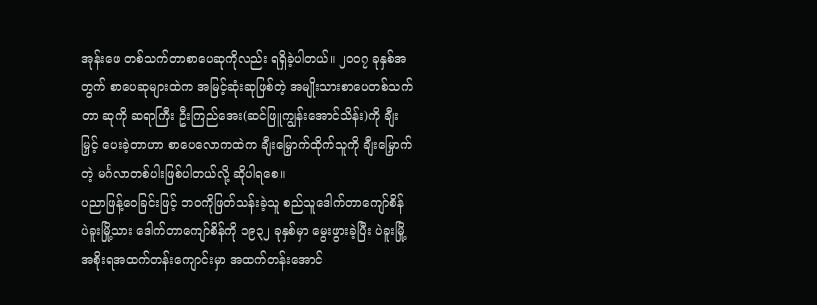အုန်းဖေ တစ်သက်တာစာပေဆုကိုလည်း ရရှိခဲ့ပါတယ်။ ၂၀၀၇ ခုနှစ်အတွက် စာပေဆုများထဲက အမြင့်ဆုံးဆုဖြစ်တဲ့ အမျိုးသားစာပေတစ်သက်တာ ဆုကို ဆရာကြီး ဦးကြည်အေး(ဆင်ဖြူကျွန်းအောင်သိန်း)ကို ချီးမြှင့် ပေးခဲ့တာဟာ စာပေလောကထဲက ချီးမြှောက်ထိုက်သူကို ချီးမြှောက် တဲ့ မင်္ဂလာတစ်ပါးဖြစ်ပါတယ်လို့ ဆိုပါရစေ။
ပညာဖြန့်ဝေခြင်းဖြင့် ဘဝကိုဖြတ်သန်းခဲ့သူ စည်သူဒေါက်တာကျော်စိန်
ပဲခူးမြို့သား ဒေါက်တာကျော်စိန်ကို ၁၉၃၂ ခုနှစ်မှာ မွေးဖွားခဲ့ပြီး ပဲခူးမြို့ အစိုးရအထက်တန်းကျောင်းမှာ အထက်တန်းအောင်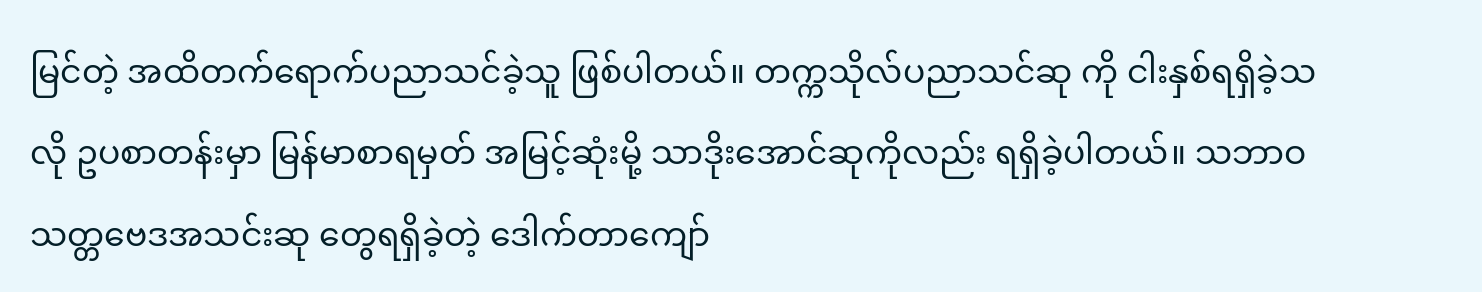မြင်တဲ့ အထိတက်ရောက်ပညာသင်ခဲ့သူ ဖြစ်ပါတယ်။ တက္ကသိုလ်ပညာသင်ဆု ကို ငါးနှစ်ရရှိခဲ့သလို ဥပစာတန်းမှာ မြန်မာစာရမှတ် အမြင့်ဆုံးမို့ သာဒိုးအောင်ဆုကိုလည်း ရရှိခဲ့ပါတယ်။ သဘာဝသတ္တဗေဒအသင်းဆု တွေရရှိခဲ့တဲ့ ဒေါက်တာကျော်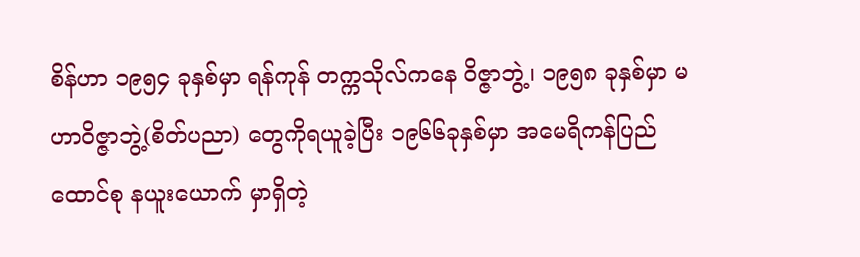စိန်ဟာ ၁၉၅၄ ခုနှစ်မှာ ရန်ကုန် တက္ကသိုလ်ကနေ ဝိဇ္ဇာဘွဲ့၊ ၁၉၅၈ ခုနှစ်မှာ မဟာဝိဇ္ဇာဘွဲ့(စိတ်ပညာ) တွေကိုရယူခဲ့ပြီး ၁၉၆၆ခုနှစ်မှာ အမေရိကန်ပြည်ထောင်စု နယူးယောက် မှာရှိတဲ့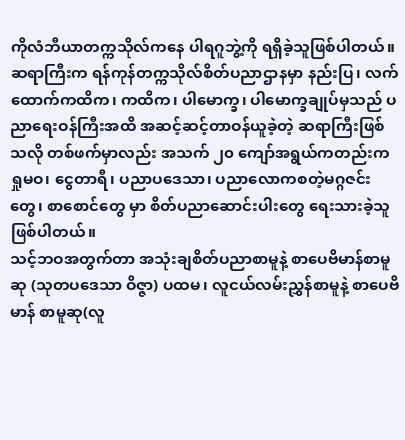ကိုလံဘီယာတက္ကသိုလ်ကနေ ပါရဂူဘွဲ့ကို ရရှိခဲ့သူဖြစ်ပါတယ်။
ဆရာကြီးက ရန်ကုန်တက္ကသိုလ်စိတ်ပညာဌာနမှာ နည်းပြ၊ လက်ထောက်ကထိက၊ ကထိက၊ ပါမောက္ခ၊ ပါမောက္ခချုပ်မှသည် ပညာရေးဝန်ကြီးအထိ အဆင့်ဆင့်တာဝန်ယူခဲ့တဲ့ ဆရာကြီးဖြစ်သလို တစ်ဖက်မှာလည်း အသက် ၂၀ ကျော်အရွယ်ကတည်းက ရှုမဝ၊ ငွေတာရီ၊ ပညာပဒေသာ၊ ပညာလောကစတဲ့မဂ္ဂဇင်းတွေ၊ စာစောင်တွေ မှာ စိတ်ပညာဆောင်းပါးတွေ ရေးသားခဲ့သူဖြစ်ပါတယ်။
သင့်ဘဝအတွက်တာ အသုံးချစိတ်ပညာစာမူနဲ့ စာပေဗိမာန်စာမူဆု (သုတပဒေသာ ဝိဇ္ဇာ) ပထမ၊ လူငယ်လမ်းညွှန်စာမူနဲ့ စာပေဗိမာန် စာမူဆု(လူ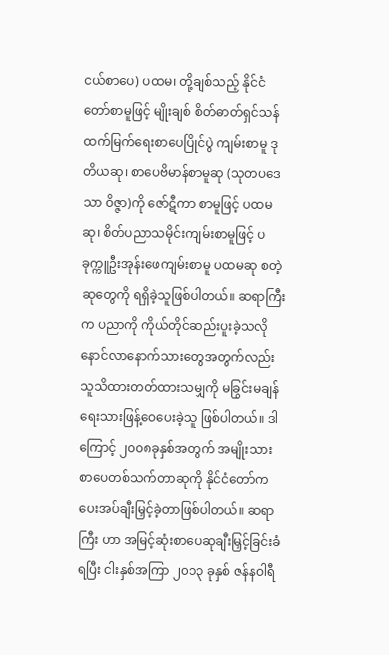ငယ်စာပေ) ပထမ၊ တို့ချစ်သည့် နိုင်ငံတော်စာမူဖြင့် မျိုးချစ် စိတ်ဓာတ်ရှင်သန် ထက်မြက်ရေးစာပေပြိုင်ပွဲ ကျမ်းစာမူ ဒုတိယဆု၊ စာပေဗိမာန်စာမူဆု (သုတပဒေသာ ဝိဇ္ဇာ)ကို ဇော်ဋီကာ စာမူဖြင့် ပထမဆု၊ စိတ်ပညာသမိုင်းကျမ်းစာမူဖြင့် ပခုက္ကူဦးအုန်းဖေကျမ်းစာမူ ပထမဆု စတဲ့ဆုတွေကို ရရှိခဲ့သူဖြစ်ပါတယ်။ ဆရာကြီးက ပညာကို ကိုယ်တိုင်ဆည်းပူးခဲ့သလို နောင်လာနောက်သားတွေအတွက်လည်း သူသိထားတတ်ထားသမျှကို မခြွင်းမချန် ရေးသားဖြန့်ဝေပေးခဲ့သူ ဖြစ်ပါတယ်။ ဒါကြောင့် ၂၀၀၈ခုနှစ်အတွက် အမျိုးသားစာပေတစ်သက်တာဆုကို နိုင်ငံတော်က ပေးအပ်ချီးမြှင့်ခဲ့တာဖြစ်ပါတယ်။ ဆရာကြီး ဟာ အမြင့်ဆုံးစာပေဆုချီးမြှင့်ခြင်းခံရပြီး ငါးနှစ်အကြာ ၂၀၁၃ ခုနှစ် ဇန်နဝါရီ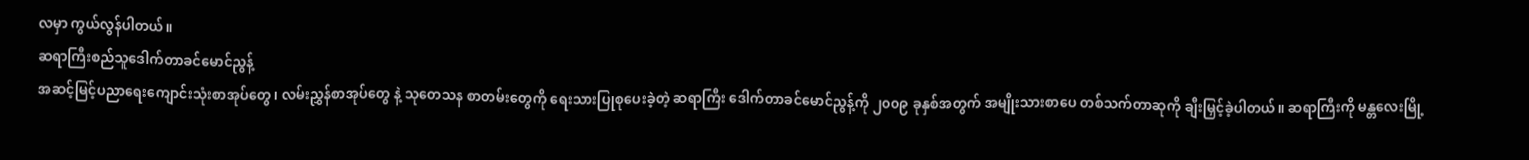လမှာ ကွယ်လွန်ပါတယ်။
ဆရာကြီးစည်သူဒေါက်တာခင်မောင်ညွန့်
အဆင့်မြင့်ပညာရေးကျောင်းသုံးစာအုပ်တွေ၊ လမ်းညွှန်စာအုပ်တွေ နဲ့ သုတေသန စာတမ်းတွေကို ရေးသားပြုစုပေးခဲ့တဲ့ ဆရာကြီး ဒေါက်တာခင်မောင်ညွန့်ကို ၂၀၀၉ ခုနှစ်အတွက် အမျိုးသားစာပေ တစ်သက်တာဆုကို ချီးမြှင့်ခဲ့ပါတယ်။ ဆရာကြီးကို မန္တလေးမြို့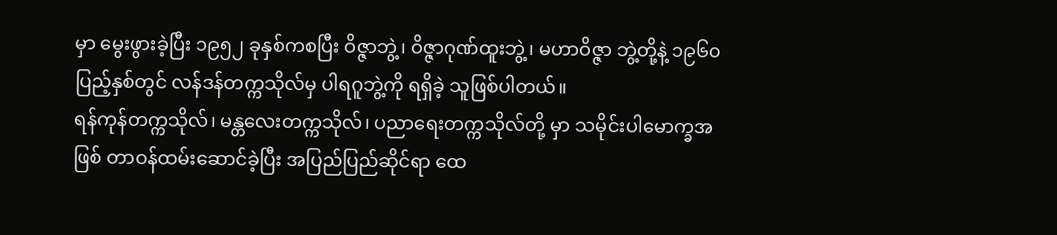မှာ မွေးဖွားခဲ့ပြီး ၁၉၅၂ ခုနှစ်ကစပြီး ဝိဇ္ဇာဘွဲ့၊ ဝိဇ္ဇာဂုဏ်ထူးဘွဲ့၊ မဟာဝိဇ္ဇာ ဘွဲ့တို့နဲ့ ၁၉၆၀ ပြည့်နှစ်တွင် လန်ဒန်တက္ကသိုလ်မှ ပါရဂူဘွဲ့ကို ရရှိခဲ့ သူဖြစ်ပါတယ်။
ရန်ကုန်တက္ကသိုလ်၊ မန္တလေးတက္ကသိုလ်၊ ပညာရေးတက္ကသိုလ်တို့ မှာ သမိုင်းပါမောက္ခအဖြစ် တာဝန်ထမ်းဆောင်ခဲ့ပြီး အပြည်ပြည်ဆိုင်ရာ ထေ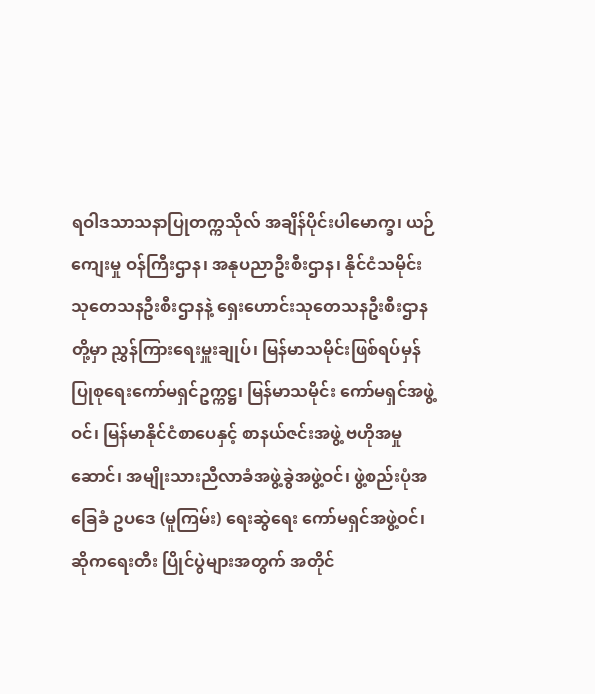ရဝါဒသာသနာပြုတက္ကသိုလ် အချိန်ပိုင်းပါမောက္ခ၊ ယဉ်ကျေးမှု ဝန်ကြီးဌာန၊ အနုပညာဦးစီးဌာန၊ နိုင်ငံသမိုင်း သုတေသနဦးစီးဌာနနဲ့ ရှေးဟောင်းသုတေသနဦးစီးဌာနတို့မှာ ညွှန်ကြားရေးမှူးချုပ်၊ မြန်မာသမိုင်းဖြစ်ရပ်မှန် ပြုစုရေးကော်မရှင်ဥက္ကဋ္ဌ၊ မြန်မာသမိုင်း ကော်မရှင်အဖွဲ့ဝင်၊ မြန်မာနိုင်ငံစာပေနှင့် စာနယ်ဇင်းအဖွဲ့ ဗဟိုအမှုဆောင်၊ အမျိုးသားညီလာခံအဖွဲ့ခွဲအဖွဲ့ဝင်၊ ဖွဲ့စည်းပုံအခြေခံ ဥပဒေ (မူကြမ်း) ရေးဆွဲရေး ကော်မရှင်အဖွဲ့ဝင်၊ ဆိုကရေးတီး ပြိုင်ပွဲများအတွက် အတိုင်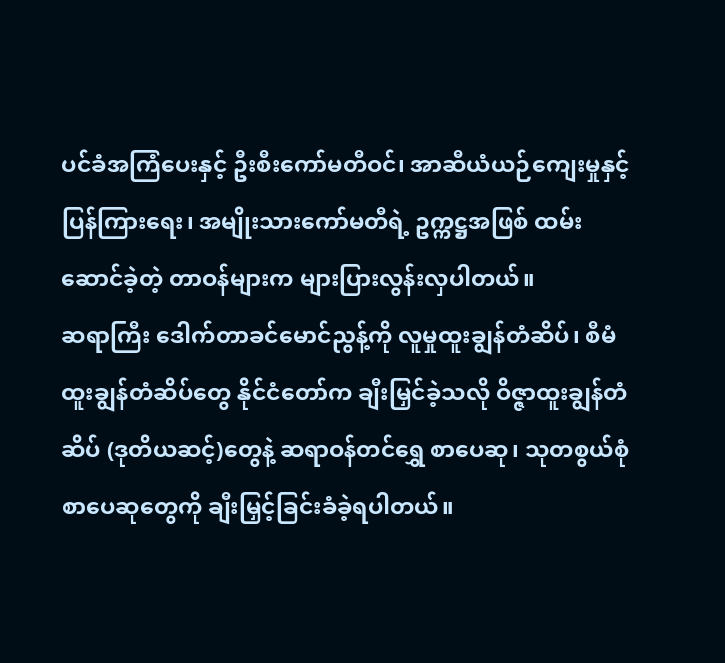ပင်ခံအကြံပေးနှင့် ဦးစီးကော်မတီဝင်၊ အာဆီယံယဉ်ကျေးမှုနှင့် ပြန်ကြားရေး၊ အမျိုးသားကော်မတီရဲ့ ဥက္ကဋ္ဌအဖြစ် ထမ်းဆောင်ခဲ့တဲ့ တာဝန်များက များပြားလွန်းလှပါတယ်။
ဆရာကြီး ဒေါက်တာခင်မောင်ညွန့်ကို လူမှုထူးချွန်တံဆိပ်၊ စီမံ ထူးချွန်တံဆိပ်တွေ နိုင်ငံတော်က ချီးမြှင်ခဲ့သလို ဝိဇ္ဇာထူးချွန်တံဆိပ် (ဒုတိယဆင့်)တွေနဲ့ ဆရာဝန်တင်ရွှေ စာပေဆု၊ သုတစွယ်စုံစာပေဆုတွေကို ချီးမြှင့်ခြင်းခံခဲ့ရပါတယ်။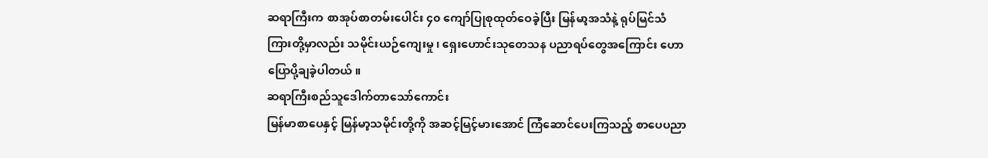ဆရာကြီးက စာအုပ်စာတမ်းပေါင်း ၄၀ ကျော်ပြုစုထုတ်ဝေခဲ့ပြီး မြန်မာ့အသံနဲ့ ရုပ်မြင်သံကြားတို့မှာလည်း သမိုင်းယဉ်ကျေးမှု၊ ရှေးဟောင်းသုတေသန ပညာရပ်တွေအကြောင်း ဟောပြောပို့ချခဲ့ပါတယ်။
ဆရာကြီးစည်သူဒေါက်တာသော်ကောင်း
မြန်မာစာပေနှင့် မြန်မာ့သမိုင်းတို့ကို အဆင့်မြင့်မားအောင် ကြံဆောင်ပေးကြသည့် စာပေပညာ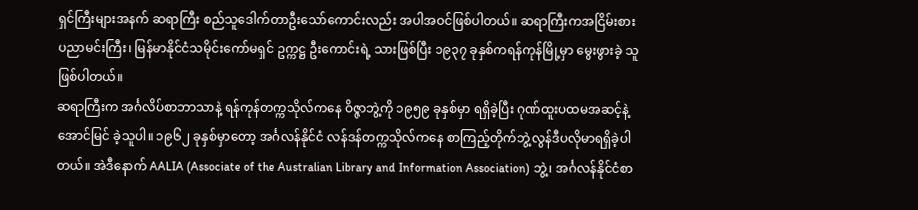ရှင်ကြီးများအနက် ဆရာကြီး စည်သူဒေါက်တာဦးသော်ကောင်းလည်း အပါအဝင်ဖြစ်ပါတယ်။ ဆရာကြီးကအငြိမ်းစားပညာမင်းကြီး၊ မြန်မာနိုင်ငံသမိုင်းကော်မရှင် ဥက္ကဋ္ဌ ဦးကောင်းရဲ့ သားဖြစ်ပြီး ၁၉၃၇ ခုနှစ်ကရန်ကုန်မြို့မှာ မွေးဖွားခဲ့ သူဖြစ်ပါတယ်။
ဆရာကြီးက အင်္ဂလိပ်စာဘာသာနဲ့ ရန်ကုန်တက္ကသိုလ်ကနေ ဝိဇ္ဇာဘွဲ့ကို ၁၉၅၉ ခုနှစ်မှာ ရရှိခဲ့ပြီး ဂုဏ်ထူးပထမအဆင့်နဲ့ အောင်မြင် ခဲ့သူပါ။ ၁၉၆၂ ခုနှစ်မှာတော့ အင်္ဂလန်နိုင်ငံ လန်ဒန်တက္ကသိုလ်ကနေ စာကြည့်တိုက်ဘွဲ့လွန်ဒီပလိုမာရရှိခဲ့ပါတယ်။ အဲဒီနောက် AALIA (Associate of the Australian Library and Information Association) ဘွဲ့၊ အင်္ဂလန်နိုင်ငံစာ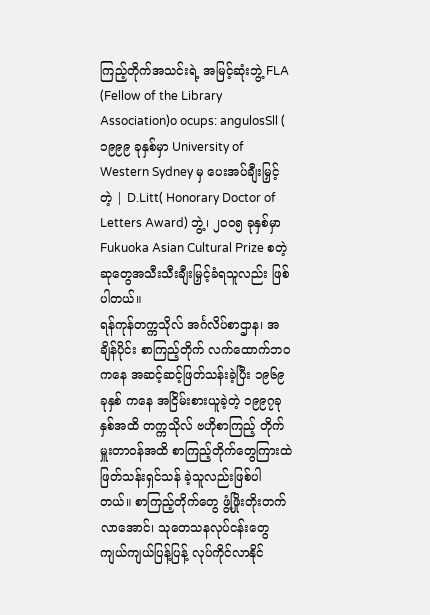ကြည့်တိုက်အသင်းရဲ့ အမြင့်ဆုံးဘွဲ့ FLA (Fellow of the Library Association)o ocups: angulosSll ( ၁၉၉၉ ခုနှစ်မှာ University of Western Sydney မှ ပေးအပ်ချီးမြှင့်တဲ့ | D.Litt( Honorary Doctor of Letters Award) ဘွဲ့၊ ၂၀၀၅ ခုနှစ်မှာ Fukuoka Asian Cultural Prize စတဲ့ ဆုတွေအသီးသီးချီးမြှင့်ခံရသူလည်း ဖြစ်ပါတယ်။
ရန်ကုန်တက္ကသိုလ် အင်္ဂလိပ်စာဌာန၊ အချိန်ပိုင်း စာကြည့်တိုက် လက်ထောက်ဘဝကနေ အဆင့်ဆင့်ဖြတ်သန်းခဲ့ပြီး ၁၉၆၉ ခုနှစ် ကနေ အငြိမ်းစားယူခဲ့တဲ့ ၁၉၉၇ခုနှစ်အထိ တက္ကသိုလ် ဗဟိုစာကြည့် တိုက်မှူးတာဝန်အထိ စာကြည့်တိုက်တွေကြားထဲ ဖြတ်သန်းရှင်သန် ခဲ့သူလည်းဖြစ်ပါတယ်။ စာကြည့်တိုက်တွေ ဖွံ့ဖြိုးတိုးတက်လာအောင်၊ သုတေသနလုပ်ငန်းတွေကျယ်ကျယ်ပြန့်ပြန့် လုပ်ကိုင်လာနိုင်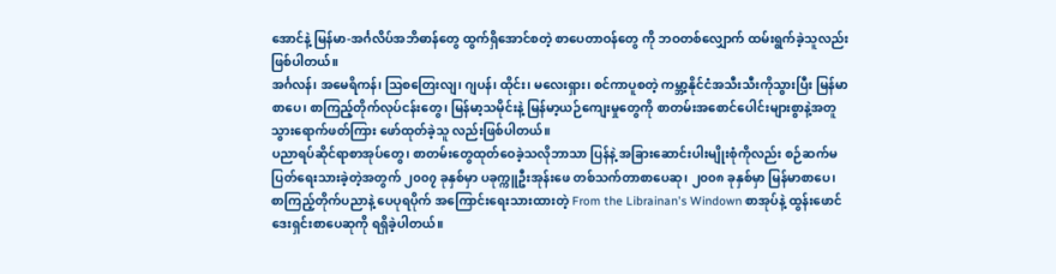အောင်နဲ့ မြန်မာ-အင်္ဂလိပ်အဘိဓာန်တွေ ထွက်ရှိအောင်စတဲ့ စာပေတာဝန်တွေ ကို ဘဝတစ်လျှောက် ထမ်းရွက်ခဲ့သူလည်းဖြစ်ပါတယ်။
အင်္ဂလန်၊ အမေရိကန်၊ သြစတြေးလျ၊ ဂျပန်၊ ထိုင်း၊ မလေးရှား၊ စင်ကာပူစတဲ့ ကမ္ဘာ့နိုင်ငံအသီးသီးကိုသွားပြီး မြန်မာစာပေ၊ စာကြည့်တိုက်လုပ်ငန်းတွေ၊ မြန်မာ့သမိုင်းနဲ့ မြန်မာ့ယဉ်ကျေးမှုတွေကို စာတမ်းအစောင်ပေါင်းများစွာနဲ့အတူ သွားရောက်ဖတ်ကြား ဖော်ထုတ်ခဲ့သူ လည်းဖြစ်ပါတယ်။
ပညာရပ်ဆိုင်ရာစာအုပ်တွေ၊ စာတမ်းတွေထုတ်ဝေခဲ့သလိုဘာသာ ပြန်နဲ့ အခြားဆောင်းပါးမျိုးစုံကိုလည်း စဉ်ဆက်မပြတ်ရေးသားခဲ့တဲ့အတွက် ၂၀၀၇ ခုနှစ်မှာ ပခုက္ကူဦးအုန်းဖေ တစ်သက်တာစာပေဆု၊ ၂၀၀၈ ခုနှစ်မှာ မြန်မာစာပေ၊ စာကြည့်တိုက်ပညာနဲ့ ပေပုရပိုက် အကြောင်းရေးသားထားတဲ့ From the Librainan's Windown စာအုပ်နဲ့ ထွန်းဖောင်ဒေးရှင်းစာပေဆုကို ရရှိခဲ့ပါတယ်။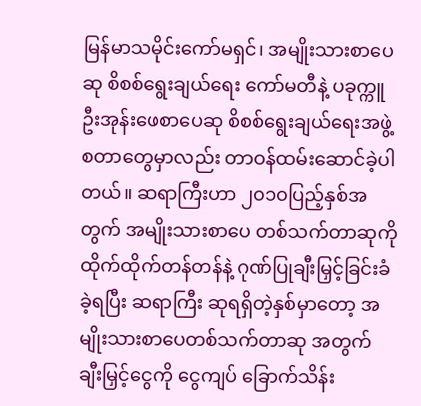မြန်မာသမိုင်းကော်မရှင်၊ အမျိုးသားစာပေဆု စိစစ်ရွေးချယ်ရေး ကော်မတီနဲ့ ပခုက္ကူ ဦးအုန်းဖေစာပေဆု စိစစ်ရွေးချယ်ရေးအဖွဲ့စတာတွေမှာလည်း တာဝန်ထမ်းဆောင်ခဲ့ပါတယ်။ ဆရာကြီးဟာ ၂၀၁၀ပြည့်နှစ်အတွက် အမျိုးသားစာပေ တစ်သက်တာဆုကို ထိုက်ထိုက်တန်တန်နဲ့ ဂုဏ်ပြုချီးမြှင့်ခြင်းခံခဲ့ရပြီး ဆရာကြီး ဆုရရှိတဲ့နှစ်မှာတော့ အမျိုးသားစာပေတစ်သက်တာဆု အတွက် ချီးမြှင့်ငွေကို ငွေကျပ် ခြောက်သိန်း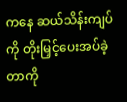ကနေ ဆယ်သိန်းကျပ်ကို တိုးမြှင့်ပေးအပ်ခဲ့တာကို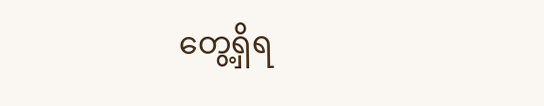တွေ့ရှိရ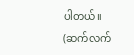ပါတယ်။
(ဆက်လက်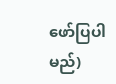ဖော်ပြပါမည်)